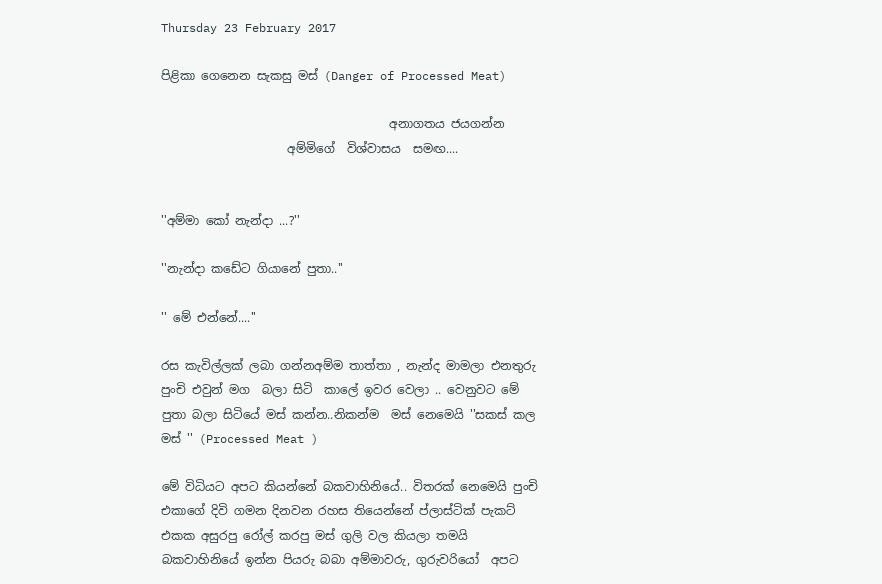Thursday 23 February 2017

පිළිකා ගෙනෙන සැකසු මස් (Danger of Processed Meat)

                                      අනාගතය ජයගන්න
                     අම්මිගේ  විශ්වාසය  සමඟ....


''අම්මා කෝ නැන්දා ...?''

''නැන්දා කඩේට ගියානේ පුතා..''

'' මේ එන්නේ....''

රස කැවිල්ලක් ලබා ගන්නඅම්ම තාත්තා , නැන්ද මාමලා එනතුරු පුංචි එවුන් මග  බලා සිටි  කාලේ ඉවර වෙලා .. වෙනුවට මේ පුතා බලා සිටියේ මස් කන්න..නිකන්ම  මස් නෙමෙයි ''සකස් කල මස් '' (Processed Meat )

මේ විධියට අපට කියන්නේ බකවාහිනියේ.. විතරක් නෙමෙයි පුංචි එකාගේ දිවි ගමන දිනවන රහස තියෙන්නේ ප්ලාස්ටික් පැකට් එකක අසුරපු රෝල් කරපු මස් ගුලි වල කියලා තමයි බකවාහිනියේ ඉන්න පියරු බබා අම්මාවරු, ගුරුවරියෝ  අපට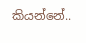කියන්නේ..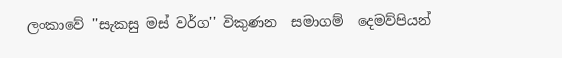ලංකාවේ ''සැකසු මස් වර්ග'' විකුණන  සමාගම්  දෙමව්පියන්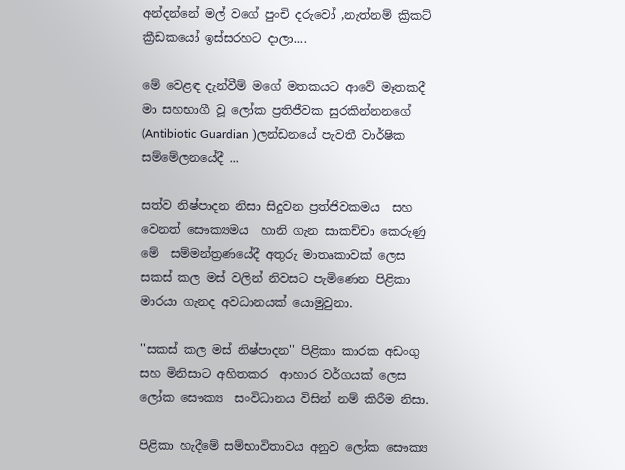අන්දන්නේ මල් වගේ පුංචි දරුවෝ ,නැත්නම් ක්‍රිකට් ක්‍රීඩකයෝ ඉස්සරහට දාලා....

මේ වෙළඳ දැන්වීම් මගේ මතකයට ආවේ මෑතකදී මා සහභාගී වූ ලෝක ප්‍රතිජීවක සුරකින්නනගේ (Antibiotic Guardian )ලන්ඩනයේ පැවතී වාර්ෂික සම්මේලනයේදී ...

සත්ව නිෂ්පාදන නිසා සිදුවන ප්‍රත්ජිවකමය  සහ වෙනත් සෞක්‍යමය  හානි ගැන සාකච්චා කෙරුණු මේ  සම්මන්ත්‍රණයේදී අතුරු මාතෘකාවක් ලෙස  සකස් කල මස් වලින් නිවසට පැමිණෙන පිළිකා මාරයා ගැනද අවධානයක් යොමුවුනා.

''සකස් කල මස් නිෂ්පාදන'' පිළිකා කාරක අඩංගු සහ මිනිසාට අහිතකර  ආහාර වර්ගයක් ලෙස ලෝක සෞක්‍ය  සංවිධානය විසින් නම් කිරීම නිසා.

පිළිකා හැදීමේ සම්භාවිතාවය අනුව ලෝක සෞක්‍ය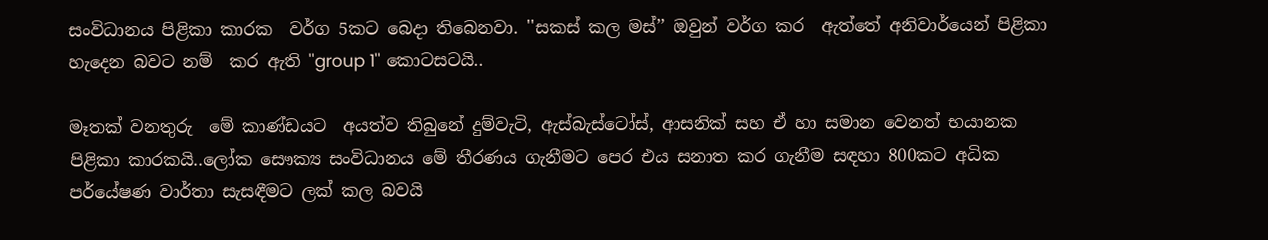සංවිධානය පිළිකා කාරක  වර්ග 5කට බෙදා තිබෙනවා. ''සකස් කල මස්’’ ඔවුන් වර්ග කර  ඇත්තේ අනිවාර්යෙන් පිළිකා හැදෙන බවට නම්  කර ඇති ''group 1'' කොටසටයි..

මෑතක් වනතුරු  මේ කාණ්ඩයට  අයත්ව තිබුනේ දුම්වැටි, ඇස්බැස්ටෝස්, ආසනික් සහ ඒ හා සමාන වෙනත් භයානක පිළිකා කාරකයි..ලෝක සෞක්‍ය සංවිධානය මේ තීරණය ගැනීමට පෙර එය සනාත කර ගැනීම සඳහා 800කට අධික පර්යේෂණ වාර්තා සැසඳීමට ලක් කල බවයි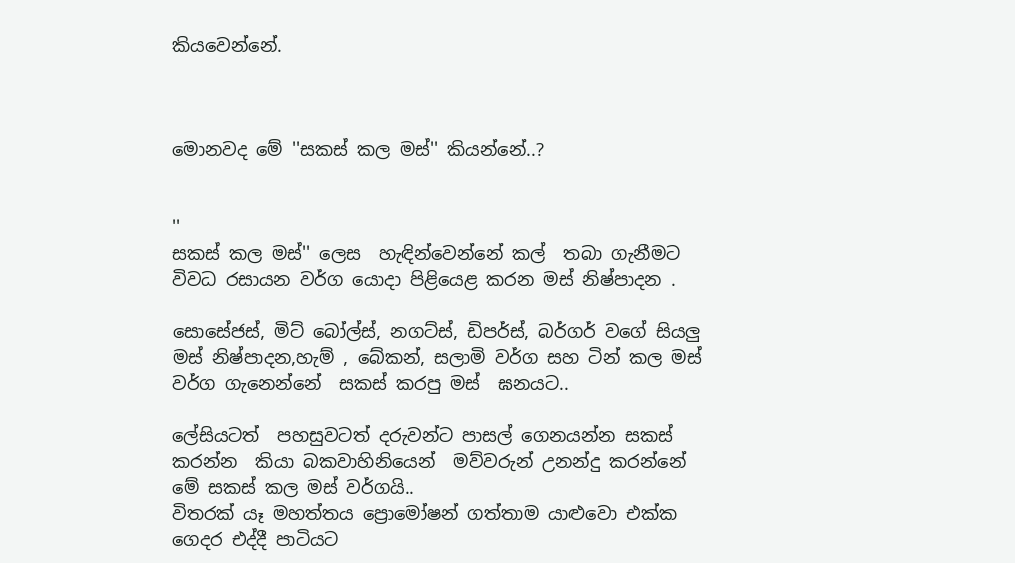කියවෙන්නේ.



මොනවද මේ ''සකස් කල මස්'' කියන්නේ..?


''
සකස් කල මස්'' ලෙස  හැඳින්වෙන්නේ කල්  තබා ගැනීමට  විවධ රසායන වර්ග යොදා පිළියෙළ කරන මස් නිෂ්පාදන .

සොසේජස්, මිට් බෝල්ස්, නගට්ස්, ඩිපර්ස්, බර්ගර් වගේ සියලු මස් නිෂ්පාදන,හැම් , බේකන්, සලාමි වර්ග සහ ටින් කල මස් වර්ග ගැනෙන්නේ  සකස් කරපු මස්  ඝනයට..

ලේසියටත්  පහසුවටත් දරුවන්ට පාසල් ගෙනයන්න සකස් කරන්න  කියා බකවාහිනියෙන්  මව්වරුන් උනන්දු කරන්නේ මේ සකස් කල මස් වර්ගයි..
විතරක් යෑ මහත්තය ප්‍රොමෝෂන් ගත්තාම යාළුවො එක්ක ගෙදර එද්දී පාටියට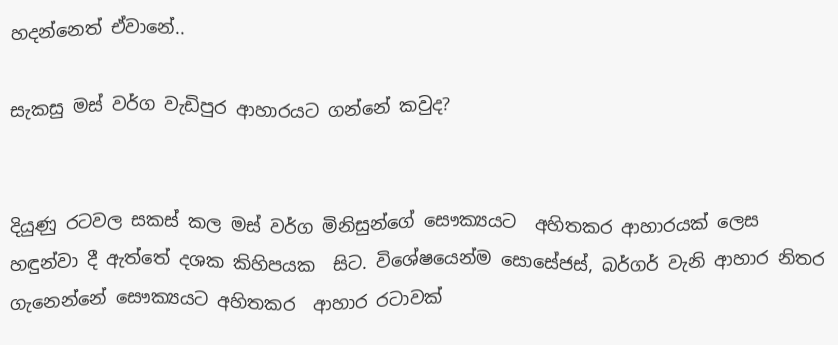හදන්නෙත් ඒවානේ..

සැකසු මස් වර්ග වැඩිපුර ආහාරයට ගන්නේ කවුද?


දියුණු රටවල සකස් කල මස් වර්ග මිනිසුන්ගේ සෞක්‍යයට  අහිතකර ආහාරයක් ලෙස හඳුන්වා දී ඇත්තේ දශක කිහිපයක  සිට. විශේෂයෙන්ම සොසේජස්, බර්ගර් වැනි ආහාර නිතර ගැනෙන්නේ සෞක්‍යයට අහිතකර  ආහාර රටාවක්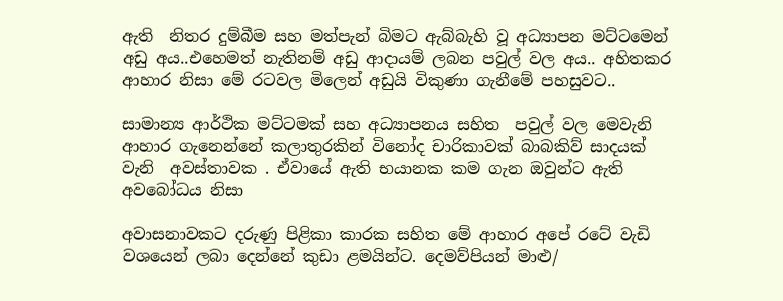ඇති  නිතර දුම්බීම සහ මත්පැන් බිමට ඇබ්බැහි වූ අධ්‍යාපන මට්ටමෙන් අඩු අය..එහෙමත් නැතිනම් අඩු ආදායම් ලබන පවුල් වල අය.. අහිතකර ආහාර නිසා මේ රටවල මිලෙන් අඩුයි විකුණා ගැනීමේ පහසුවට..

සාමාන්‍ය ආර්ථික මට්ටමක් සහ අධ්‍යාපනය සහිත  පවුල් වල මෙවැනි ආහාර ගැනෙන්නේ කලාතුරකින් විනෝද චාරිකාවක් බාබකිව් සාදයක් වැනි  අවස්තාවක . ඒවායේ ඇති භයානක කම ගැන ඔවුන්ට ඇති  අවබෝධය නිසා

අවාසනාවකට දරුණු පිළිකා කාරක සහිත මේ ආහාර අපේ රටේ වැඩි වශයෙන් ලබා දෙන්නේ කුඩා ළමයින්ට. දෙමව්පියන් මාළු/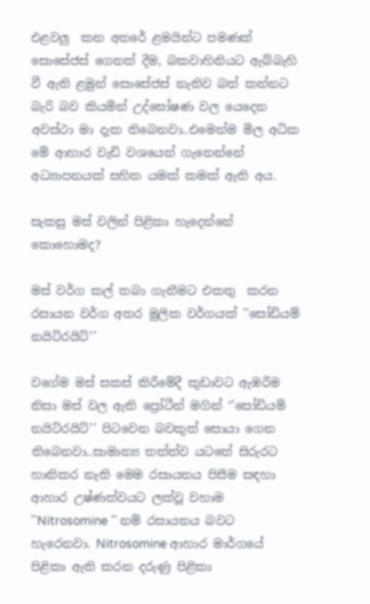එළවලු  කන අතරේ ළමයින්ට පමණක් සොසේජස් ගෙනත් දීම, බකවාහිනියට ඇබ්බැහි වී ඇති ළමුන් සොසේජස් නැතිව බත් කන්නට බැරි බව කියමින් උද්ඝෝෂණ වල යෙදෙන අවස්ථා මා දැක තිබෙනවා..එමෙන්ම මිල අධික මේ ආහාර වැඩි වශයෙන් ගැනෙන්නේ අධ්‍යාපනයක් සහිත යමක් කමක් ඇති අය.

සැකසු මස් වලින් පිළිකා හැදෙන්නේ කොහොමද?

මස් වර්ග කල් තබා ගැනීමට එකතු  කරන රසායන වර්ග අතර මුලික වර්ගයක් ''සෝඩියම් නයිට්රයිට්’’

වගේම මස් සකස් කිරීමේදී කුඩාවට ඇඹරීම නිසා මස් වල ඇති ප්‍රෝටීන් මගින් ‘’සෝඩියම් නයිට්රයිට්’’ පිටවෙන බවකුත් සොයා ගෙන තිබෙනවා..සාමාන්‍ය තත්ත්ව යටතේ සිරුරට හානිකර නැති මෙම රසායනය පිසීම සඳහා ආහාර උෂ්ණත්වයට ලක්වූ වහාම ''Nitrosomine '' නම් රසායනය බවට හැරෙනවා. Nitrosomine ආහාර මාර්ගයේ පිළිකා ඇති කරන දරුණු පිළිකා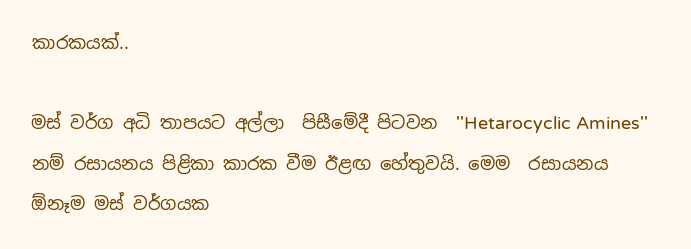කාරකයක්..

මස් වර්ග අධි තාපයට අල්ලා  පිසීමේදී පිටවන  ''Hetarocyclic Amines''  නම් රසායනය පිළිකා කාරක වීම ඊළඟ හේතුවයි. මෙම  රසායනය ඕනෑම මස් වර්ගයක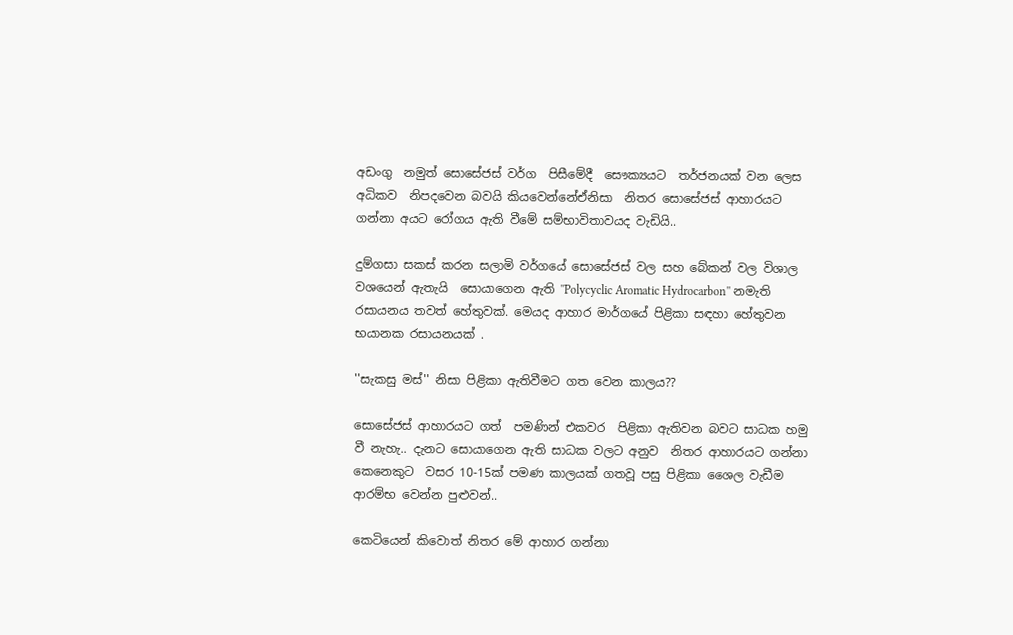අඩංගු  නමුත් සොසේජස් වර්ග  පිසීමේදී  සෞක්‍යයට  තර්ජනයක් වන ලෙස අධිකව  නිපදවෙන බවයි කියවෙන්නේඒනිසා  නිතර සොසේජස් ආහාරයට ගන්නා අයට රෝගය ඇති වීමේ සම්භාවිතාවයද වැඩියි..

දුම්ගසා සකස් කරන සලාමි වර්ගයේ සොසේජස් වල සහ බේකන් වල විශාල වශයෙන් ඇතැයි  සොයාගෙන ඇති ''Polycyclic Aromatic Hydrocarbon'' නමැති රසායනය තවත් හේතුවක්. මෙයද ආහාර මාර්ගයේ පිළිකා සඳහා හේතුවන භයානක රසායනයක් .

''සැකසු මස්'' නිසා පිළිකා ඇතිවීමට ගත වෙන කාලය??

සොසේජස් ආහාරයට ගත්  පමණින් එකවර  පිළිකා ඇතිවන බවට සාධක හමු වී නැහැ.. දැනට සොයාගෙන ඇති සාධක වලට අනුව  නිතර ආහාරයට ගන්නා කෙනෙකුට  වසර 10-15ක් පමණ කාලයක් ගතවූ පසු පිළිකා ශෛල වැඩීම  ආරම්භ වෙන්න පුළුවන්..

කෙටියෙන් කිවොත් නිතර මේ ආහාර ගන්නා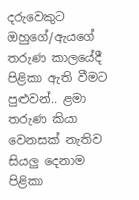දරුවෙකුට ඔහුගේ/ඇයගේ  තරුණ කාලයේදී පිළිකා ඇති වීමට පුළුවන්.. ළමා තරුණ කියා වෙනසක් නැතිව සියලු දෙනාම පිළිකා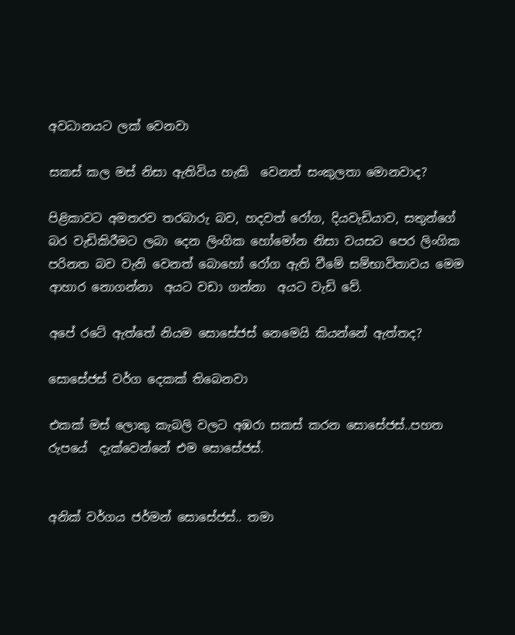අවධානයට ලක් වෙනවා

සකස් කල මස් නිසා ඇතිවිය හැකි  වෙනත් සංකුලතා මොනවාද?

පිළිකාවට අමතරව තරබාරු බව, හදවත් රෝග, දියවැඩියාව, සතුන්ගේ බර වැඩිකිරීමට ලබා දෙන ලිංගික හෝමෝන නිසා වයසට පෙර ලිංගික පරිනත බව වැනි වෙනත් බොහෝ රෝග ඇති වීමේ සම්භාවිතාවය මෙම ආහාර නොගන්නා  අයට වඩා ගන්නා  අයට වැඩි වේ.

අපේ රටේ ඇත්තේ නියම සොසේජස් නෙමෙයි කියන්නේ ඇත්තද?

සොසේජස් වර්ග දෙකක් තිබෙනවා

එකක් මස් ලොකු කැබලි වලට අඹරා සකස් කරන සොසේජස්..පහත රුපයේ  දැක්වෙන්නේ එම සොසේජස්.


අනික් වර්ගය ජර්මන් සොසේජස්.. තමා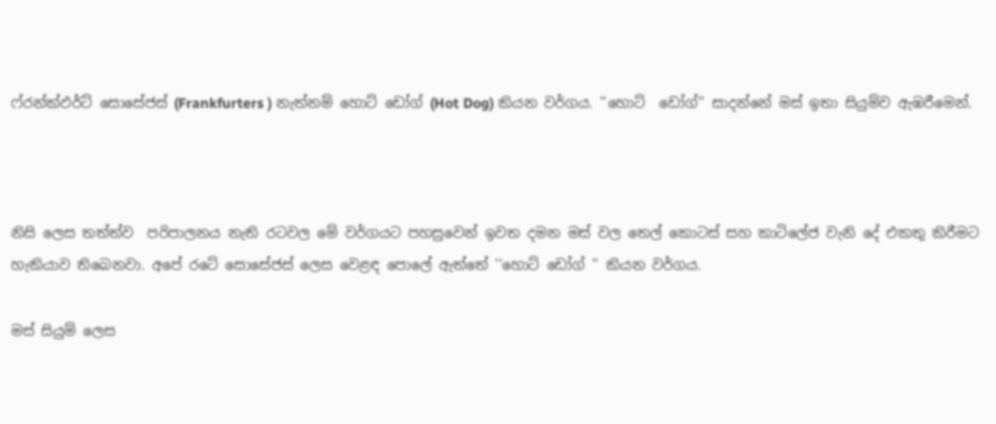ෆ්රන්ක්ඵර්ට් සොසේජස් (Frankfurters ) නැත්නම් හොට් ඩෝග් (Hot Dog) කියන වර්ගය. ''හොට්  ඩෝග්'' සාදන්නේ මස් ඉතා සියුම්ව ඇඹරීමෙන්.



නිසි ලෙස තත්ත්ව  පරිපාලනය නැති රටවල මේ වර්ගයට පහසුවෙන් ඉවත දමන මස් වල තෙල් කොටස් සහ කාටිලේජ වැනි දේ එකතු කිරීමට හැකියාව තිබෙනවා. අපේ රටේ සොසේජස් ලෙස වෙළඳ පොලේ ඇත්තේ ''හොට් ඩෝග් '' කියන වර්ගය.

මස් සියුම් ලෙස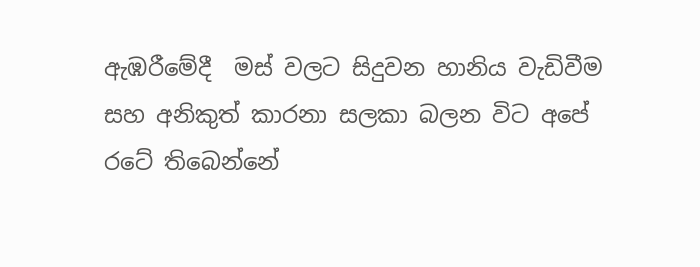ඇඹරීමේදී  මස් වලට සිදුවන හානිය වැඩිවීම  සහ අනිකුත් කාරනා සලකා බලන විට අපේ රටේ තිබෙන්නේ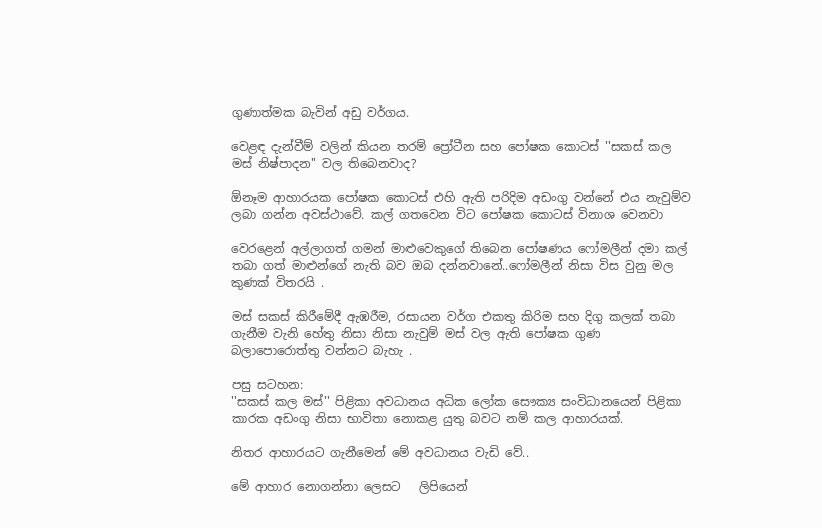ගුණාත්මක බැවින් අඩු වර්ගය.

වෙළඳ දැන්වීම් වලින් කියන තරම් ප්‍රෝටීන සහ පෝෂක කොටස් ''සකස් කල මස් නිෂ්පාදන'' වල තිබෙනවාද?

ඕනෑම ආහාරයක පෝෂක කොටස් එහි ඇති පරිදිම අඩංගු වන්නේ එය නැවුම්ව ලබා ගන්න අවස්ථාවේ. කල් ගතවෙන විට පෝෂක කොටස් විනාශ වෙනවා

වෙරළෙන් අල්ලාගත් ගමන් මාළුවෙකුගේ තිබෙන පෝෂණය ෆෝමලීන් දමා කල් තබා ගත් මාළුන්ගේ නැති බව ඔබ දන්නවානේ..ෆෝමලීන් නිසා විස වුනු මල කුණක් විතරයි .

මස් සකස් කිරීමේදී ඇඹරීම, රසායන වර්ග එකතු කිරිම සහ දිගු කලක් තබා ගැනීම වැනි හේතු නිසා නිසා නැවුම් මස් වල ඇති පෝෂක ගුණ බලාපොරොත්තු වන්නට බැහැ .

පසු සටහන:
''සකස් කල මස්'' පිළිකා අවධානය අධික ලෝක සෞක්‍ය සංවිධානයෙන් පිළිකා කාරක අඩංගු නිසා භාවිතා නොකළ යුතු බවට නම් කල ආහාරයක්.

නිතර ආහාරයට ගැනීමෙන් මේ අවධානය වැඩි වේ..

මේ ආහාර නොගන්නා ලෙසට   ලිපියෙන්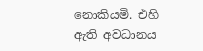නොකියමි. එහි ඇති අවධානය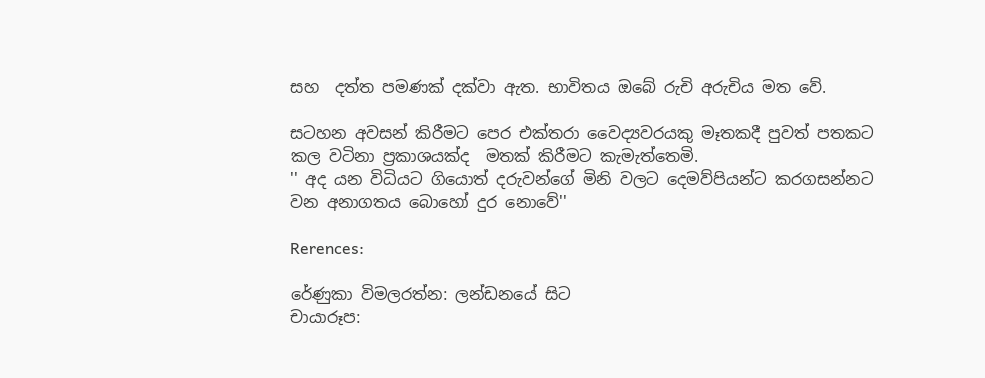සහ  දත්ත පමණක් දක්වා ඇත. භාවිතය ඔබේ රුචි අරුචිය මත වේ.

සටහන අවසන් කිරීමට පෙර එක්තරා වෛද්‍යවරයකු මෑතකදී පුවත් පතකට කල වටිනා ප්‍රකාශයක්ද  මතක් කිරීමට කැමැත්තෙමි.
'' අද යන විධියට ගියොත් දරුවන්ගේ මිනි වලට දෙමව්පියන්ට කරගසන්නට වන අනාගතය බොහෝ දුර නොවේ''

Rerences:

රේණුකා විමලරත්න: ලන්ඩනයේ සිට
චායාරූප: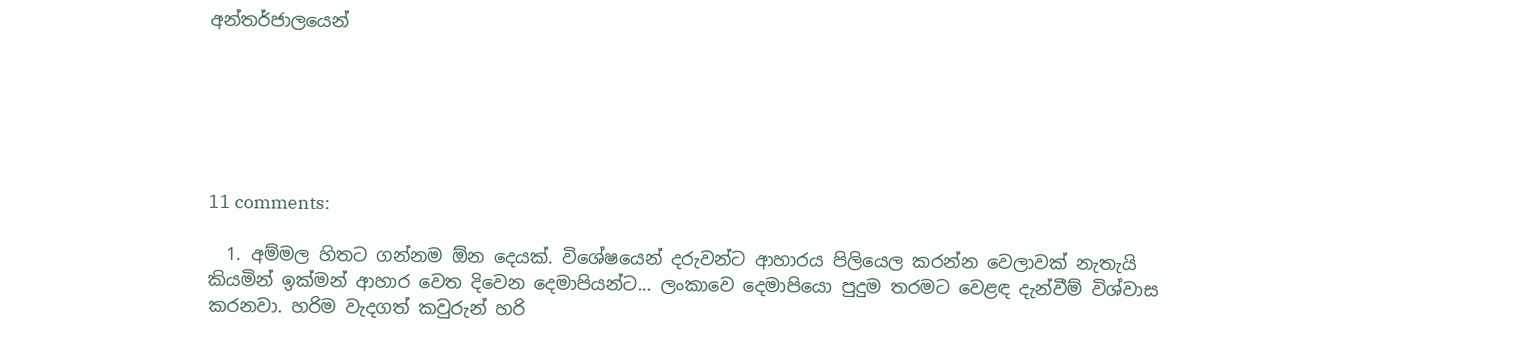අන්තර්ජාලයෙන්






11 comments:

  1. අම්මල හිතට ගන්නම ඕන දෙයක්. විශේෂයෙන් දරුවන්ට ආහාරය පිලියෙල කරන්න වෙලාවක් නැතැයි කියමින් ඉක්මන් ආහාර වෙත දිවෙන දෙමාපියන්ට... ලංකාවෙ දෙමාපියො පුදුම තරමට වෙළඳ දැන්වීම් විශ්වාස කරනවා. හරිම වැදගත් කවුරුන් හරි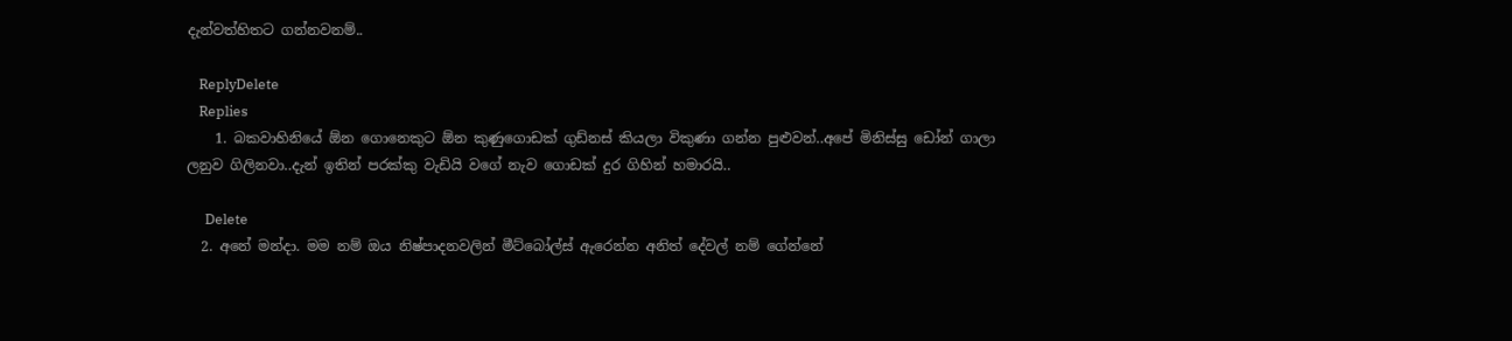දැන්වත්හිතට ගන්නවනම්..

    ReplyDelete
    Replies
    1. බකවාහිනියේ ඕන ගොනෙකුට ඕන කුණුගොඩක් ගුඩ්නස් කියලා විකුණා ගන්න පුළුවන්..අපේ මිනිස්සු ඩෝන් ගාලා ලනුව ගිලිනවා..දැන් ඉතින් පරක්කු වැඩියි වගේ නැව ගොඩක් දුර ගිහින් හමාරයි..

      Delete
  2. අනේ මන්දා. මම නම් ඔය නිෂ්පාදනවලින් මීට්බෝල්ස් ඇරෙන්න අනිත් දේවල් නම් ගේන්නේ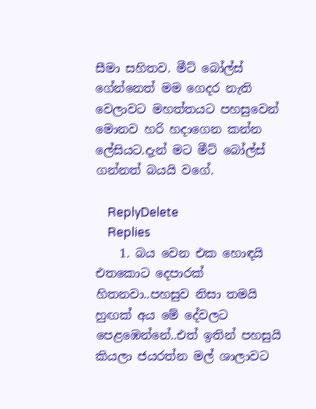සීමා සහිතව. මීට් බෝල්ස් ගේන්නෙත් මම ගෙදර නැති වෙලාවට මහත්තයට පහසුවෙන් මොනව හරි හදාගෙන කන්න ලේසියට.දැන් මට මීට් බෝල්ස් ගන්නත් බයයි වගේ.

    ReplyDelete
    Replies
    1. බය වෙන එක හොඳයි එතකොට දෙපාරක් හිතනවා..පහසුව නිසා තමයි හුඟක් අය මේ දේවලට පෙළඹෙන්නේ..එත් ඉතින් පහසුයි කියලා ජයරත්න මල් ශාලාවට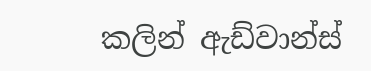කලින් ඇඩ්වාන්ස්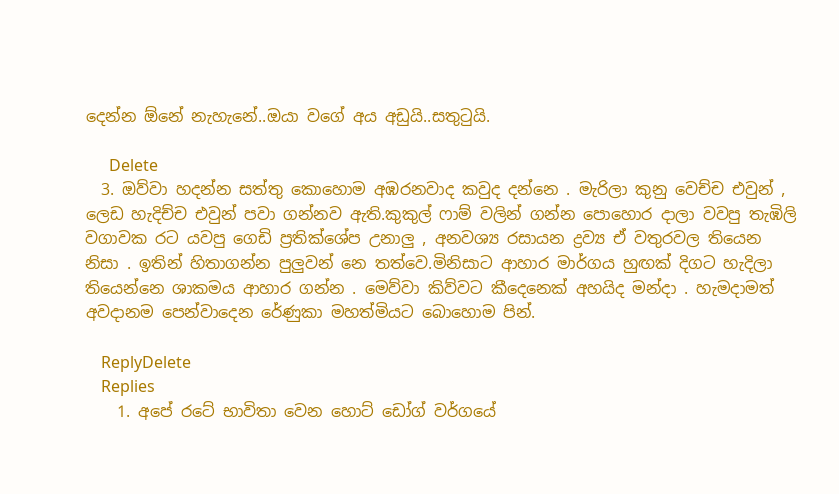දෙන්න ඕනේ නැහැනේ..ඔයා වගේ අය අඩුයි..සතුටුයි.

      Delete
  3. ඔව්වා හදන්න සත්තු කොහොම අඹරනවාද කවුද දන්නෙ . මැරිලා කුනු වෙච්ච එවුන් , ලෙඩ හැදිච්ච එවුන් පවා ගන්නව ඇති.කුකුල් ෆාම් වලින් ගන්න පොහොර දාලා වවපු තැඹිලි වගාවක රට යවපු ගෙඩි ප්‍රතික්ශේප උනාලු , අනවශ්‍ය රසායන ද්‍රව්‍ය ඒ වතුරවල තියෙන නිසා . ඉතින් හිතාගන්න පුලුවන් නෙ තත්වෙ.මිනිසාට ආහාර මාර්ගය හුඟක් දිගට හැදිලා තියෙන්නෙ ශාකමය ආහාර ගන්න . මෙව්වා කිව්වට කීදෙනෙක් අහයිද මන්දා . හැමදාමත් අවදානම පෙන්වාදෙන රේණුකා මහත්මියට බොහොම පින්.

    ReplyDelete
    Replies
    1. අපේ රටේ භාවිතා වෙන හොට් ඩෝග් වර්ගයේ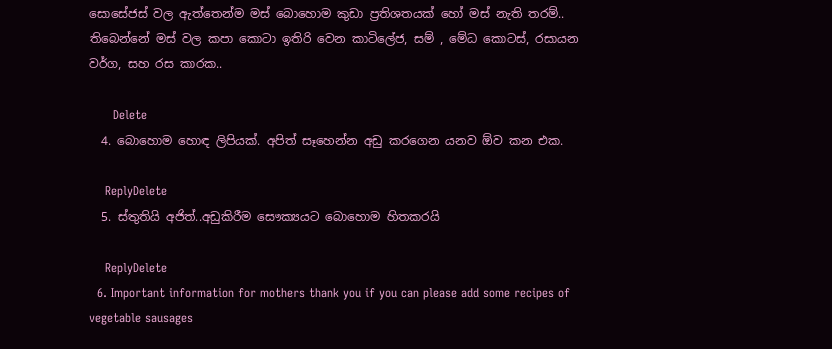සොසේජස් වල ඇත්තෙන්ම මස් බොහොම කුඩා ප්‍රතිශතයක් හෝ මස් නැති තරම්.. තිබෙන්නේ මස් වල කපා කොටා ඉතිරි වෙන කාටිලේජ, සම් , මේධ කොටස්, රසායන වර්ග, සහ රස කාරක..

      Delete
  4. බොහොම හොඳ ලිපියක්. අපිත් සෑහෙන්න අඩු කරගෙන යනව ඕව කන එක.

    ReplyDelete
  5. ස්තුතියි අජිත්..අඩුකිරීම සෞක්‍යයට බොහොම හිතකරයි

    ReplyDelete
  6. Important information for mothers thank you if you can please add some recipes of vegetable sausages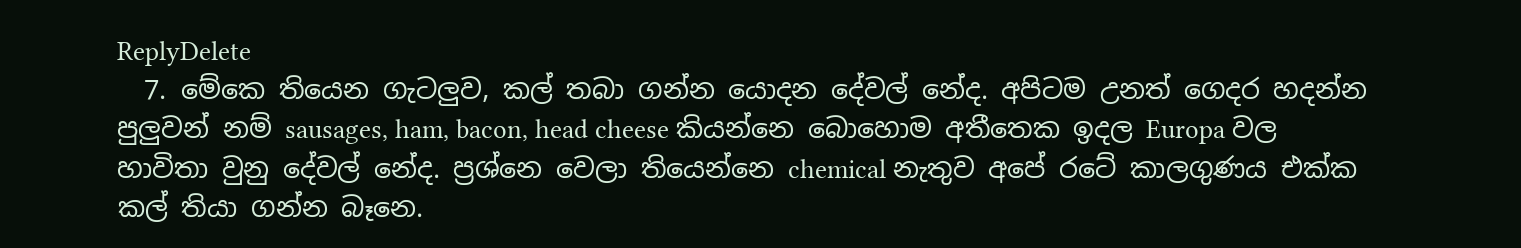ReplyDelete
  7. මේකෙ තියෙන ගැටලුව, කල් තබා ගන්න යොදන දේවල් නේද. අපිටම උනත් ගෙදර හදන්න පුලුවන් නම් sausages, ham, bacon, head cheese කියන්නෙ බොහොම අතීතෙක ඉදල Europa වල හාවිතා වුනු දේවල් නේද. ප්‍රශ්නෙ වෙලා තියෙන්නෙ chemical නැතුව අපේ රටේ කාලගුණය එක්ක කල් තියා ගන්න බෑනෙ.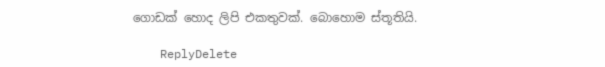ගොඩක් හොද ලිපි එකතුවක්. බොහොම ස්තූතියි.

    ReplyDelete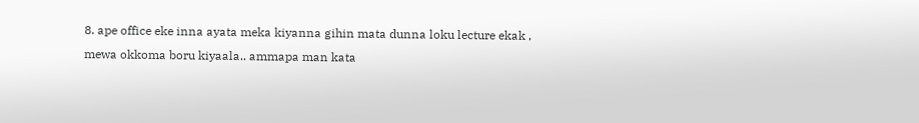8. ape office eke inna ayata meka kiyanna gihin mata dunna loku lecture ekak , mewa okkoma boru kiyaala.. ammapa man kata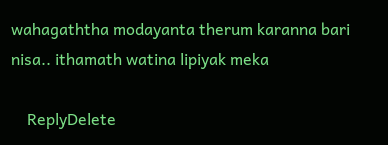wahagaththa modayanta therum karanna bari nisa.. ithamath watina lipiyak meka

    ReplyDelete